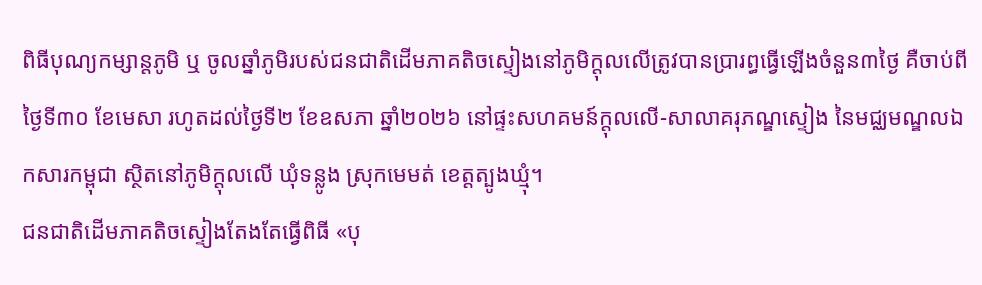ពិធីបុណ្យកម្សាន្តភូមិ ឬ ចូលឆ្នាំភូមិរបស់ជនជាតិដើមភាគតិចស្ទៀងនៅភូមិក្តុលលើត្រូវបានប្រារព្ធធ្វើឡើងចំនួន៣ថ្ងៃ គឺចាប់ពីថ្ងៃទី៣០ ខែមេសា រហូតដល់ថ្ងៃទី២ ខែឧសភា ឆ្នាំ២០២៦ នៅផ្ទះសហគមន៍ក្តុលលើ-សាលាគរុភណ្ឌស្ទៀង នៃមជ្ឈមណ្ឌលឯកសារកម្ពុជា ស្ថិតនៅភូមិក្តុលលើ ឃុំទន្លូង ស្រុកមេមត់ ខេត្តត្បូងឃ្មុំ។
ជនជាតិដើមភាគតិចស្ទៀងតែងតែធ្វើពិធី «បុ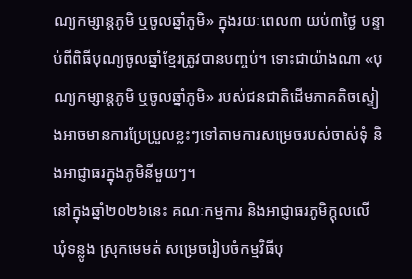ណ្យកម្សាន្តភូមិ ឬចូលឆ្នាំភូមិ» ក្នុងរយៈពេល៣ យប់៣ថ្ងៃ បន្ទាប់ពីពិធីបុណ្យចូលឆ្នាំខ្មែរត្រូវបានបញ្ចប់។ ទោះជាយ៉ាងណា «បុណ្យកម្សាន្តភូមិ ឬចូលឆ្នាំភូមិ» របស់ជនជាតិដើមភាគតិចស្ទៀងអាចមានការប្រែប្រួលខ្លះៗទៅតាមការសម្រេចរបស់ចាស់ទុំ និងអាជ្ញាធរក្នុងភូមិនីមួយៗ។
នៅក្នុងឆ្នាំ២០២៦នេះ គណៈកម្មការ និងអាជ្ញាធរភូមិក្តុលលើ ឃុំទន្លូង ស្រុកមេមត់ សម្រេចរៀបចំកម្មវិធីបុ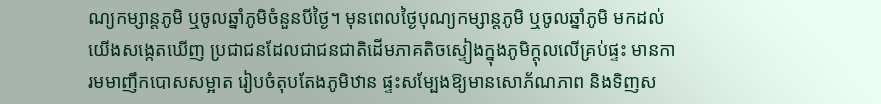ណ្យកម្សាន្តភូមិ ឬចូលឆ្នាំភូមិចំនួនបីថ្ងៃ។ មុនពេលថ្ងៃបុណ្យកម្សាន្តភូមិ ឬចូលឆ្នាំភូមិ មកដល់ យើងសង្កេតឃើញ ប្រជាជនដែលជាជនជាតិដើមភាគតិចស្ទៀងក្នុងភូមិក្តុលលើគ្រប់ផ្ទះ មានការមមាញឹកបោសសម្អាត រៀបចំតុបតែងភូមិឋាន ផ្ទះសម្បែងឱ្យមានសោភ័ណភាព និងទិញស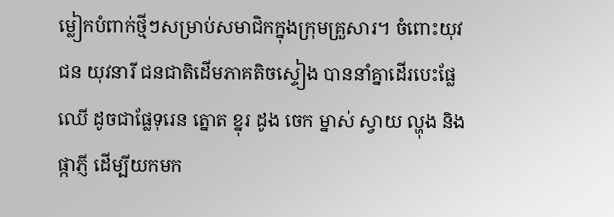ម្លៀកបំពាក់ថ្មីៗសម្រាប់សមាជិកក្នុងក្រុមគ្រួសារ។ ចំពោះយុវជន យុវនារី ជនជាតិដើមភាគតិចស្ទៀង បាននាំគ្នាដើរបេះផ្លែឈើ ដូចជាផ្លែទុរេន ត្នោត ខ្នុរ ដូង ចេក ម្នាស់ ស្វាយ ល្ហុង និងផ្កាភ្ញី ដើម្បីយកមក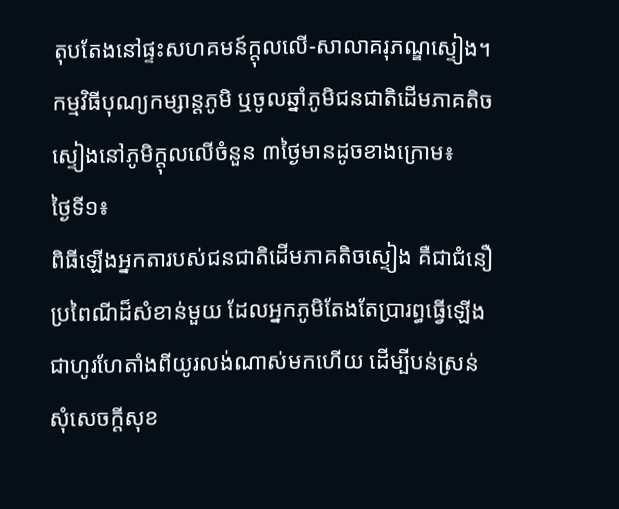តុបតែងនៅផ្ទះសហគមន៍ក្តុលលើ-សាលាគរុភណ្ឌស្ទៀង។
កម្មវិធីបុណ្យកម្សាន្តភូមិ ឬចូលឆ្នាំភូមិជនជាតិដើមភាគតិចស្ទៀងនៅភូមិក្តុលលើចំនួន ៣ថ្ងៃមានដូចខាងក្រោម៖
ថ្ងៃទី១៖
ពិធីឡើងអ្នកតារបស់ជនជាតិដើមភាគតិចស្ទៀង គឺជាជំនឿប្រពៃណីដ៏សំខាន់មួយ ដែលអ្នកភូមិតែងតែប្រារព្ធធ្វើឡើងជាហូរហែតាំងពីយូរលង់ណាស់មកហើយ ដើម្បីបន់ស្រន់សុំសេចក្តីសុខ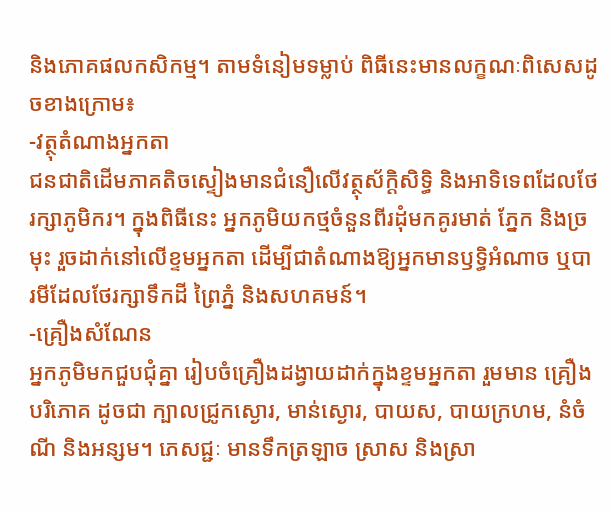និងភោគផលកសិកម្ម។ តាមទំនៀមទម្លាប់ ពិធីនេះមានលក្ខណៈពិសេសដូចខាងក្រោម៖
-វត្ថុតំណាងអ្នកតា
ជនជាតិដើមភាគតិចស្ទៀងមានជំនឿលើវត្ថុស័ក្តិសិទ្ធិ និងអាទិទេពដែលថែរក្សាភូមិករ។ ក្នុងពិធីនេះ អ្នកភូមិយកថ្មចំនួនពីរដុំមកគូរមាត់ ភ្នែក និងច្រមុះ រួចដាក់នៅលើខ្ទមអ្នកតា ដើម្បីជាតំណាងឱ្យអ្នកមានឫទ្ធិអំណាច ឬបារមីដែលថែរក្សាទឹកដី ព្រៃភ្នំ និងសហគមន៍។
-គ្រឿងសំណែន
អ្នកភូមិមកជួបជុំគ្នា រៀបចំគ្រឿងដង្វាយដាក់ក្នុងខ្ទមអ្នកតា រួមមាន គ្រឿងបរិភោគ ដូចជា ក្បាលជ្រូកស្ងោរ, មាន់ស្ងោរ, បាយស, បាយក្រហម, នំចំណី និងអន្សម។ ភេសជ្ជៈ មានទឹកត្រឡាច ស្រាស និងស្រា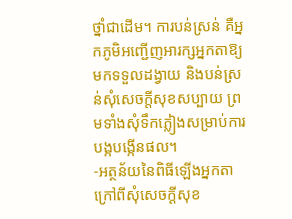ថ្នាំជាដើម។ ការបន់ស្រន់ គឺអ្នកភូមិអញ្ជើញអារក្សអ្នកតាឱ្យមកទទួលដង្វាយ និងបន់ស្រន់សុំសេចក្តីសុខសប្បាយ ព្រមទាំងសុំទឹកភ្លៀងសម្រាប់ការបង្កបង្កើនផល។
-អត្ថន័យនៃពិធីឡើងអ្នកតា
ក្រៅពីសុំសេចក្តីសុខ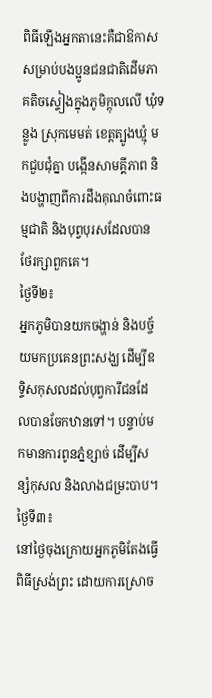ពិធីឡើងអ្នកតានេះគឺជាឱកាសសម្រាប់បងប្អូនជនជាតិដើមភាគតិចស្ទៀងក្នុងភូមិក្តុលលើ ឃុំទន្លូង ស្រុកមេមត់ ខេត្តត្បូងឃ្មុំ មកជួបជុំគ្នា បង្កើនសាមគ្គីភាព និងបង្ហាញពីការដឹងគុណចំពោះធម្មជាតិ និងបុព្វបុរសដែលបានថែរក្សាពួកគេ។
ថ្ងៃទី២៖
អ្នកភូមិបានយកចង្ហាន់ និងបច្ច័យមកប្រគេនព្រះសង្ឃ ដើម្បីឧទ្ទិសកុសលដល់បុព្វការីជនដែលបានចែកឋានទៅ។ បន្ទាប់មកមានការពូនភ្នំខ្សាច់ ដើម្បីសន្សំកុសល និងលាងជម្រះបាប។
ថ្ងៃទី៣៖
នៅថ្ងៃចុងក្រោយអ្នកភូមិតែងធ្វើពិធីស្រង់ព្រះ ដោយការស្រោច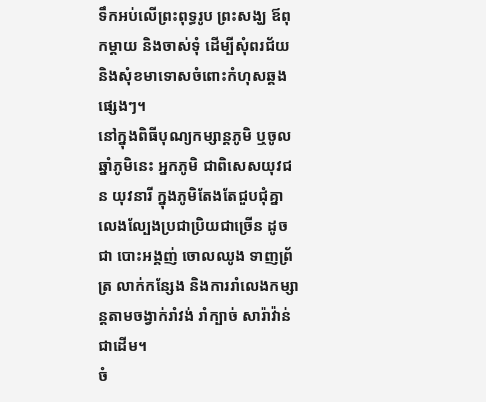ទឹកអប់លើព្រះពុទ្ធរូប ព្រះសង្ឃ ឪពុកម្តាយ និងចាស់ទុំ ដើម្បីសុំពរជ័យ និងសុំខមាទោសចំពោះកំហុសឆ្គងផ្សេងៗ។
នៅក្នុងពិធីបុណ្យកម្សាន្តភូមិ ឬចូលឆ្នាំភូមិនេះ អ្នកភូមិ ជាពិសេសយុវជន យុវនារី ក្នុងភូមិតែងតែជួបជុំគ្នាលេងល្បែងប្រជាប្រិយជាច្រើន ដូចជា បោះអង្គញ់ ចោលឈូង ទាញព្រ័ត្រ លាក់កន្សែង និងការរាំលេងកម្សាន្តតាមចង្វាក់រាំវង់ រាំក្បាច់ សារ៉ាវ៉ាន់ ជាដើម។
ចំ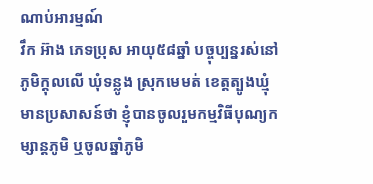ណាប់អារម្មណ៍
វឹក អ៊ាង ភេទប្រុស អាយុ៥៨ឆ្នាំ បច្ចុប្បន្នរស់នៅភូមិក្ដុលលើ ឃុំទន្លូង ស្រុកមេមត់ ខេត្តត្បូងឃ្មុំ មានប្រសាសន៍ថា ខ្ញុំបានចូលរួមកម្មវិធីបុណ្យកម្សាន្តភូមិ ឬចូលឆ្នាំភូមិ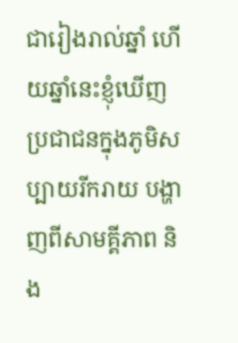ជារៀងរាល់ឆ្នាំ ហើយឆ្នាំនេះខ្ញុំឃើញប្រជាជនក្នុងភូមិសប្បាយរីករាយ បង្ហាញពីសាមគ្គីភាព និង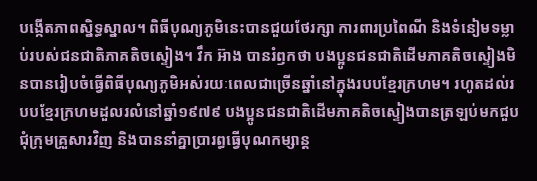បង្កើតភាពស្និទ្ធស្នាល។ ពិធីបុណ្យភូមិនេះបានជួយថែរក្សា ការពារប្រពៃណី និងទំនៀមទម្លាប់របស់ជនជាតិភាគតិចស្ទៀង។ វឹក អ៊ាង បានរំឭកថា បងប្អូនជនជាតិដើមភាគតិចស្ទៀងមិនបានរៀបចំធ្វើពិធីបុណ្យភូមិអស់រយៈពេលជាច្រើនឆ្នាំនៅក្នុងរបបខ្មែរក្រហម។ រហូតដល់របបខ្មែរក្រហមដួលរលំនៅឆ្នាំ១៩៧៩ បងប្អូនជនជាតិដើមភាគតិចស្ទៀងបានត្រឡប់មកជួបជុំក្រុមគ្រួសារវិញ និងបាននាំគ្នាប្រារព្ធធ្វើបុណកម្សាន្ត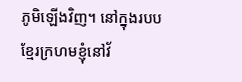ភូមិឡើងវិញ។ នៅក្នុងរបបខ្មែរក្រហមខ្ញុំនៅវ័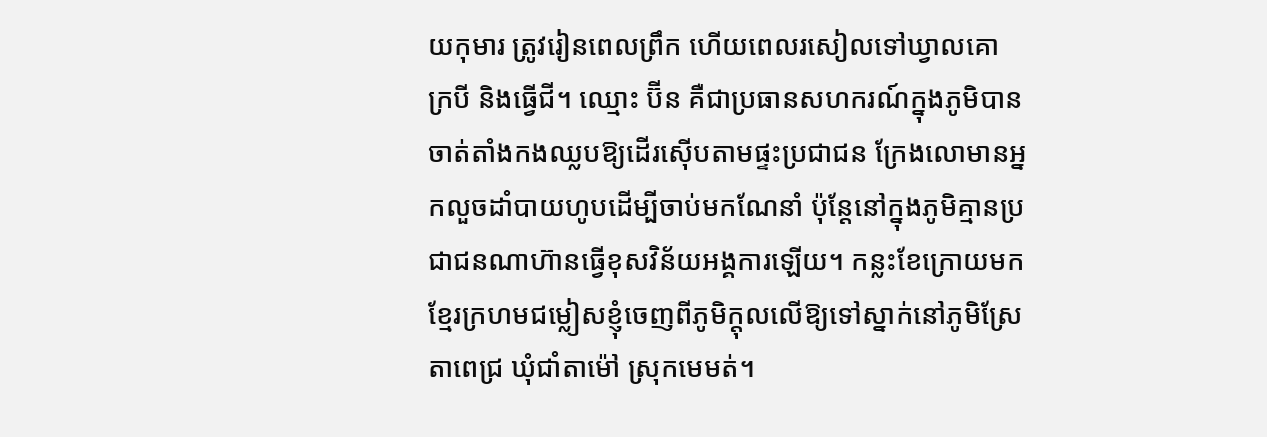យកុមារ ត្រូវរៀនពេលព្រឹក ហើយពេលរសៀលទៅឃ្វាលគោ ក្របី និងធ្វើជី។ ឈ្មោះ ប៊ីន គឺជាប្រធានសហករណ៍ក្នុងភូមិបានចាត់តាំងកងឈ្លបឱ្យដើរស៊ើបតាមផ្ទះប្រជាជន ក្រែងលោមានអ្នកលួចដាំបាយហូបដើម្បីចាប់មកណែនាំ ប៉ុន្តែនៅក្នុងភូមិគ្មានប្រជាជនណាហ៊ានធ្វើខុសវិន័យអង្គការឡើយ។ កន្លះខែក្រោយមក ខ្មែរក្រហមជម្លៀសខ្ញុំចេញពីភូមិក្តុលលើឱ្យទៅស្នាក់នៅភូមិស្រែតាពេជ្រ ឃុំជាំតាម៉ៅ ស្រុកមេមត់។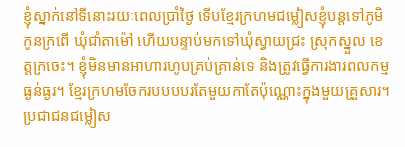ខ្ញុំស្នាក់នៅទីនោះរយៈពេលប្រាំថ្ងៃ ទើបខ្មែរក្រហមជម្លៀសខ្ញុំបន្តទៅភូមិកូនក្រពើ ឃុំជាំតាម៉ៅ ហើយបន្ទាប់មកទៅឃុំស្វាយជ្រះ ស្រុកស្នួល ខេត្តក្រចេះ។ ខ្ញុំមិនមានអាហារហូបគ្រប់គ្រាន់ទេ និងត្រូវធ្វើការងារពលកម្មធ្ងន់ធ្ងរ។ ខ្មែរក្រហមចែករបបបបរតែមួយកាតែប៉ុណ្ណោះក្នុងមួយគ្រួសារ។ ប្រជាជនជម្លៀស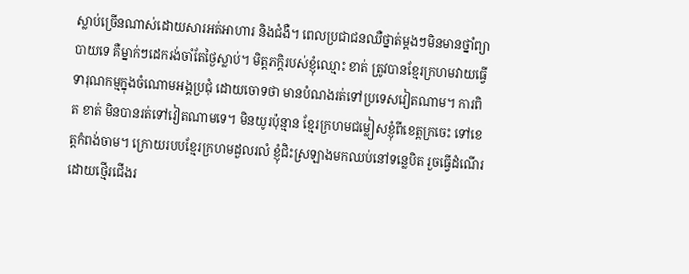ស្លាប់ច្រើនណាស់ដោយសារអត់អាហារ និងជំងឺ។ ពេលប្រជាជនឈឺថ្នាត់ម្តងៗមិនមានថ្នាំព្យាបាយទេ គឺម្នាក់ៗដេករង់ចាំតែថ្ងៃស្លាប់។ មិត្តភក្តិរបស់ខ្ញុំឈ្មោះ ខាត់ ត្រូវបានខ្មែរក្រហមវាយធ្វើទារុណកម្មក្នុងចំណោមអង្គប្រជុំ ដោយចោទថា មានបំណងរត់ទៅប្រទេសវៀតណាម។ ការពិត ខាត់ មិនបានរត់ទៅវៀតណាមទេ។ មិនយូរប៉ុន្មាន ខ្មែរក្រហមជម្លៀសខ្ញុំពីខេត្តក្រចេះ ទៅខេត្តកំពង់ចាម។ ក្រោយរបបខ្មែរក្រហមដួលរលំ ខ្ញុំជិះស្រឡាងមកឈប់នៅទន្លេបិត រួចធ្វើដំណើរដោយថ្មើរជើងរ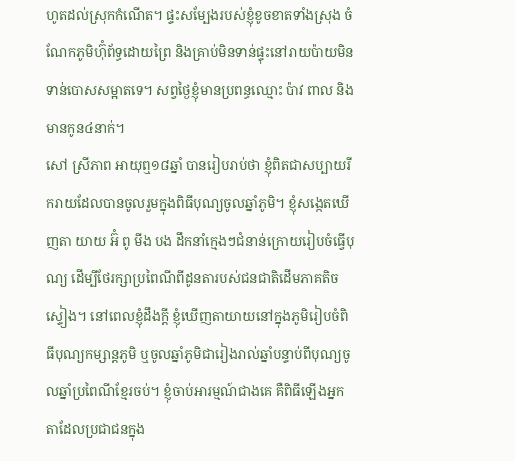ហូតដល់ស្រុកកំណើត។ ផ្ទះសម្បែងរបស់ខ្ញុំខូចខាតទាំងស្រុង ចំណែកភូមិហ៊ុំព័ទ្ធដោយព្រៃ និងគ្រាប់មិនទាន់ផ្ទុះនៅរាយប៉ាយមិនទាន់បោសសម្អាតទេ។ សព្វថ្ងៃខ្ញុំមានប្រពន្ធឈ្មោះ ប៉ាវ ពាល និងមានកូន៤នាក់។
សៅ ស្រីភាព អាយុឮ១៨ឆ្នាំ បានរៀបរាប់ថា ខ្ញុំពិតជាសប្បាយរីករាយដែលបានចូលរួមក្នុងពិធីបុណ្យចូលឆ្នាំភូមិ។ ខ្ញុំសង្កេតឃើញតា យាយ អ៊ំ ពូ មីង បង ដឹកនាំក្មេងៗជំនាន់ក្រោយរៀបចំធ្វើបុណ្យ ដើម្បីថែរក្សាប្រពៃណីពីដូនតារបស់ជនជាតិដើមភាគតិចស្ទៀង។ នៅពេលខ្ញុំដឹងក្តី ខ្ញុំឃើញតាយាយនៅក្នុងភូមិរៀបចំពិធីបុណ្យកម្សាន្តភូមិ ឬចូលឆ្នាំភូមិជារៀងរាល់ឆ្នាំបន្ទាប់ពីបុណ្យចូលឆ្នាំប្រពៃណីខ្មែរចប់។ ខ្ញុំចាប់អារម្មណ៍ជាងគេ គឺពិធីឡើងអ្នកតាដែលប្រជាជនក្នុង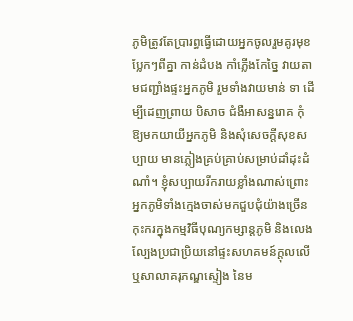ភូមិត្រូវតែប្រារព្ធធ្វើដោយអ្នកចូលរួមគូរមុខប្លែកៗពីគ្នា កាន់ដំបង កាំភ្លើងកែច្នៃ វាយតាមជញ្ជាំងផ្ទះអ្នកភូមិ រួមទាំងវាយមាន់ ទា ដើម្បីដេញព្រាយ បិសាច ជំងឺអាសន្នរោគ កុំឱ្យមកយាយីអ្នកភូមិ និងសុំសេចក្តីសុខសប្បាយ មានភ្លៀងគ្រប់គ្រាប់សម្រាប់ដាំដុះដំណាំ។ ខ្ញុំសប្បាយរីករាយខ្លាំងណាស់ព្រោះអ្នកភូមិទាំងក្មេងចាស់មកជួបជុំយ៉ាងច្រើនកុះករក្នុងកម្មវិធីបុណ្យកម្សាន្តភូមិ និងលេងល្បែងប្រជាប្រិយនៅផ្ទះសហគមន៍ក្តុលលើ ឬសាលាគរុភណ្ឌស្ទៀង នៃម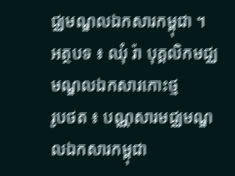ជ្ឈមណ្ឌលឯកសារកម្ពុជា ។
អត្ថបទ ៖ ឈុំ រ៉ា បុគ្គលិកមជ្ឈមណ្ឌលឯកសារកោះថ្ម
រូបថត ៖ បណ្ណសារមជ្ឈមណ្ឌលឯកសារកម្ពុជា